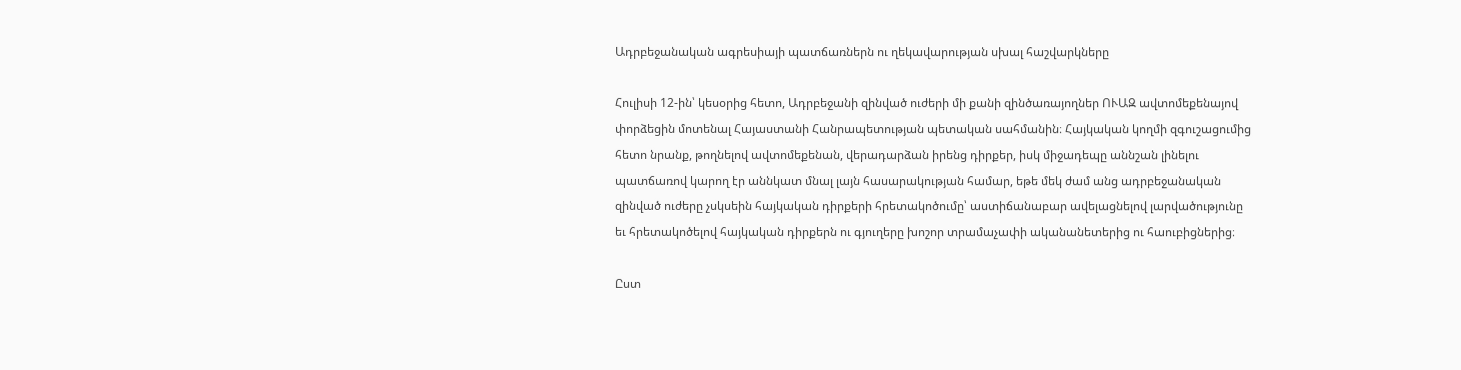Ադրբեջանական ագրեսիայի պատճառներն ու ղեկավարության սխալ հաշվարկները

Հուլիսի 12-ին՝ կեսօրից հետո, Ադրբեջանի զինված ուժերի մի քանի զինծառայողներ ՈՒԱԶ ավտոմեքենայով փորձեցին մոտենալ Հայաստանի Հանրապետության պետական սահմանին։ Հայկական կողմի զգուշացումից հետո նրանք, թողնելով ավտոմեքենան, վերադարձան իրենց դիրքեր, իսկ միջադեպը աննշան լինելու պատճառով կարող էր աննկատ մնալ լայն հասարակության համար, եթե մեկ ժամ անց ադրբեջանական զինված ուժերը չսկսեին հայկական դիրքերի հրետակոծումը՝ աստիճանաբար ավելացնելով լարվածությունը եւ հրետակոծելով հայկական դիրքերն ու գյուղերը խոշոր տրամաչափի ականանետերից ու հաուբիցներից։

Ըստ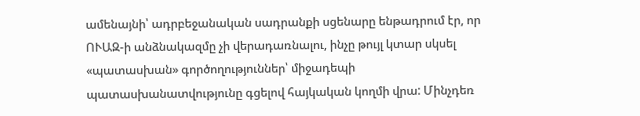ամենայնի՝ ադրբեջանական սադրանքի սցենարը ենթադրում էր, որ ՈՒԱԶ-ի անձնակազմը չի վերադառնալու, ինչը թույլ կտար սկսել «պատասխան» գործողություններ՝ միջադեպի պատասխանատվությունը գցելով հայկական կողմի վրա: Մինչդեռ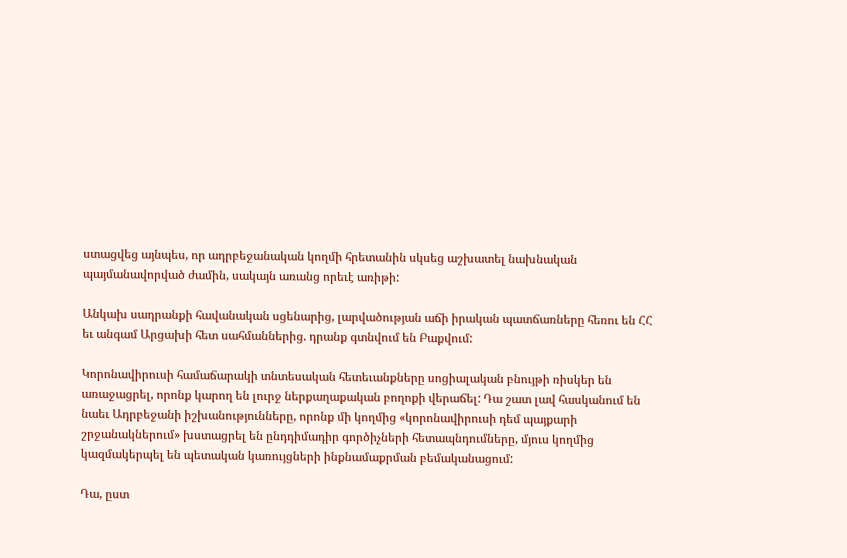ստացվեց այնպես, որ ադրբեջանական կողմի հրետանին սկսեց աշխատել նախնական պայմանավորված ժամին, սակայն առանց որեւէ առիթի:

Անկախ սադրանքի հավանական սցենարից, լարվածության աճի իրական պատճառները հեռու են ՀՀ եւ անգամ Արցախի հետ սահմաններից. դրանք գտնվում են Բաքվում:

Կորոնավիրուսի համաճարակի տնտեսական հետեւանքները սոցիալական բնույթի ռիսկեր են առաջացրել, որոնք կարող են լուրջ ներքաղաքական բողոքի վերաճել: Դա շատ լավ հասկանում են նաեւ Ադրբեջանի իշխանությունները, որոնք մի կողմից «կորոնավիրուսի դեմ պայքարի շրջանակներում» խստացրել են ընդդիմադիր գործիչների հետապնդումները, մյուս կողմից կազմակերպել են պետական կառույցների ինքնամաքրման բեմականացում:

Դա, ըստ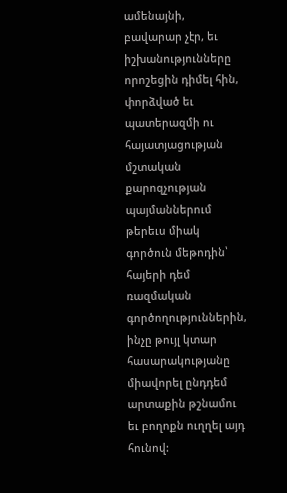ամենայնի, բավարար չէր, եւ իշխանությունները որոշեցին դիմել հին, փորձված եւ պատերազմի ու հայատյացության մշտական քարոզչության պայմաններում թերեւս միակ գործուն մեթոդին՝ հայերի դեմ ռազմական գործողություններին, ինչը թույլ կտար հասարակությանը միավորել ընդդեմ արտաքին թշնամու եւ բողոքն ուղղել այդ հունով: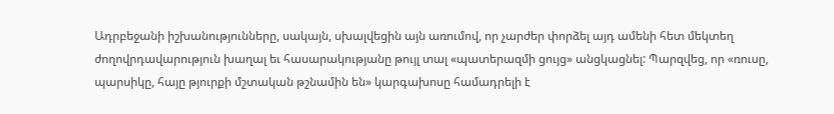Ադրբեջանի իշխանությունները, սակայն, սխալվեցին այն առումով, որ չարժեր փորձել այդ ամենի հետ մեկտեղ ժողովրդավարություն խաղալ եւ հասարակությանը թույլ տալ «պատերազմի ցույց» անցկացնել: Պարզվեց, որ «ռուսը, պարսիկը, հայը թյուրքի մշտական թշնամին են» կարգախոսը համադրելի է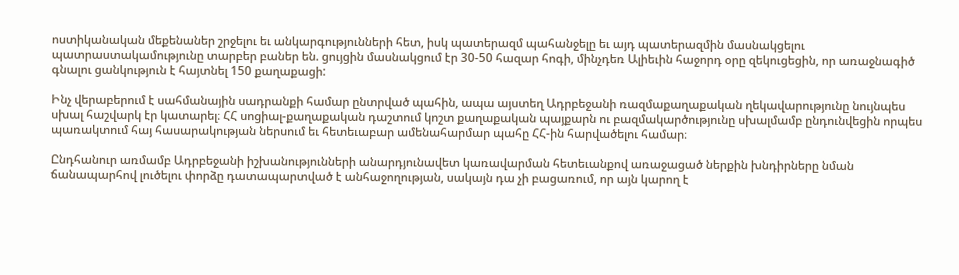ոստիկանական մեքենաներ շրջելու եւ անկարգությունների հետ, իսկ պատերազմ պահանջելը եւ այդ պատերազմին մասնակցելու պատրաստակամությունը տարբեր բաներ են. ցույցին մասնակցում էր 30-50 հազար հոգի, մինչդեռ Ալիեւին հաջորդ օրը զեկուցեցին, որ առաջնագիծ գնալու ցանկություն է հայտնել 150 քաղաքացի:

Ինչ վերաբերում է սահմանային սադրանքի համար ընտրված պահին, ապա այստեղ Ադրբեջանի ռազմաքաղաքական ղեկավարությունը նույնպես սխալ հաշվարկ էր կատարել։ ՀՀ սոցիալ-քաղաքական դաշտում կոշտ քաղաքական պայքարն ու բազմակարծությունը սխալմամբ ընդունվեցին որպես պառակտում հայ հասարակության ներսում եւ հետեւաբար ամենահարմար պահը ՀՀ-ին հարվածելու համար։

Ընդհանուր առմամբ Ադրբեջանի իշխանությունների անարդյունավետ կառավարման հետեւանքով առաջացած ներքին խնդիրները նման ճանապարհով լուծելու փորձը դատապարտված է անհաջողության, սակայն դա չի բացառում, որ այն կարող է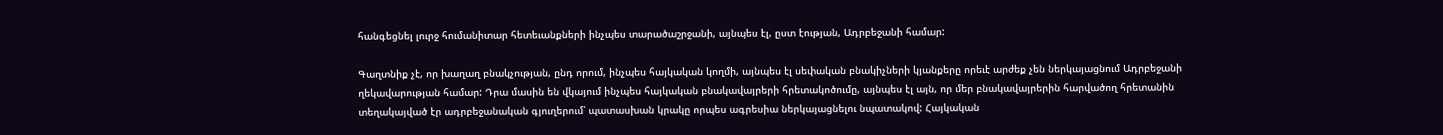հանգեցնել լուրջ հումանիտար հետեւանքների ինչպես տարածաշրջանի, այնպես էլ, ըստ էության, Ադրբեջանի համար:

Գաղտնիք չէ, որ խաղաղ բնակչության, ընդ որում, ինչպես հայկական կողմի, այնպես էլ սեփական բնակիչների կյանքերը որեւէ արժեք չեն ներկայացնում Ադրբեջանի ղեկավարության համար: Դրա մասին են վկայում ինչպես հայկական բնակավայրերի հրետակոծումը, այնպես էլ այն, որ մեր բնակավայրերին հարվածող հրետանին տեղակայված էր ադրբեջանական գյուղերում՝ պատասխան կրակը որպես ագրեսիա ներկայացնելու նպատակով: Հայկական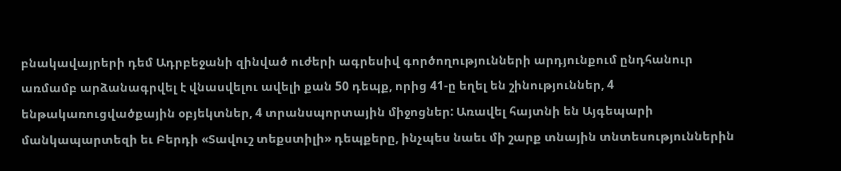բնակավայրերի դեմ Ադրբեջանի զինված ուժերի ագրեսիվ գործողությունների արդյունքում ընդհանուր առմամբ արձանագրվել է վնասվելու ավելի քան 50 դեպք, որից 41-ը եղել են շինություններ, 4 ենթակառուցվածքային օբյեկտներ, 4 տրանսպորտային միջոցներ: Առավել հայտնի են Այգեպարի մանկապարտեզի եւ Բերդի «Տավուշ տեքստիլի» դեպքերը, ինչպես նաեւ մի շարք տնային տնտեսություններին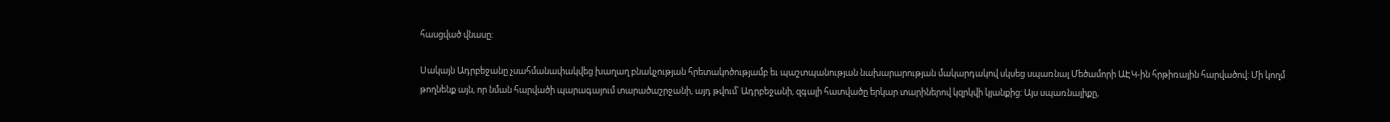հասցված վնասը:

Սակայն Ադրբեջանը չսահմանափակվեց խաղաղ բնակչության հրետակոծությամբ եւ պաշտպանության նախարարության մակարդակով սկսեց սպառնալ Մեծամորի ԱԷԿ-ին հրթիռային հարվածով: Մի կողմ թողնենք այն, որ նման հարվածի պարագայում տարածաշրջանի, այդ թվում՝ Ադրբեջանի, զգալի հատվածը երկար տարիներով կզրկվի կյանքից: Այս սպառնալիքը,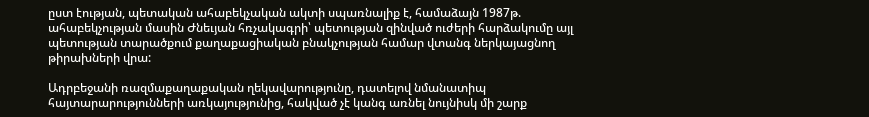ըստ էության, պետական ահաբեկչական ակտի սպառնալիք է, համաձայն 1987թ. ահաբեկչության մասին Ժնեւյան հռչակագրի՝ պետության զինված ուժերի հարձակումը այլ պետության տարածքում քաղաքացիական բնակչության համար վտանգ ներկայացնող թիրախների վրա:

Ադրբեջանի ռազմաքաղաքական ղեկավարությունը, դատելով նմանատիպ հայտարարությունների առկայությունից, հակված չէ կանգ առնել նույնիսկ մի շարք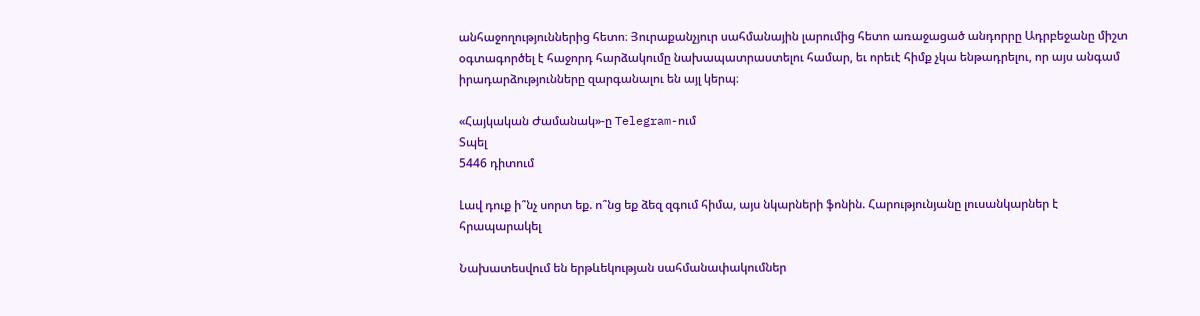անհաջողություններից հետո։ Յուրաքանչյուր սահմանային լարումից հետո առաջացած անդորրը Ադրբեջանը միշտ օգտագործել է հաջորդ հարձակումը նախապատրաստելու համար, եւ որեւէ հիմք չկա ենթադրելու, որ այս անգամ իրադարձությունները զարգանալու են այլ կերպ։

«Հայկական Ժամանակ»-ը Telegram-ում
Տպել
5446 դիտում

Լավ դուք ի՞նչ սորտ եք. ո՞նց եք ձեզ զգում հիմա, այս նկարների ֆոնին. Հարությունյանը լուսանկարներ է հրապարակել

Նախատեսվում են երթևեկության սահմանափակումներ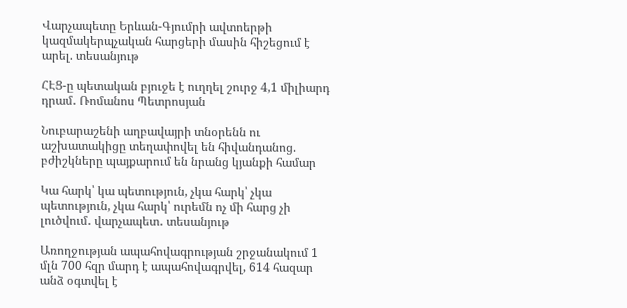Վարչապետը Երևան-Գյումրի ավտոերթի կազմակերպչական հարցերի մասին հիշեցում է արել. տեսանյութ

ՀԷՑ-ը պետական բյուջե է ուղղել շուրջ 4,1 միլիարդ դրամ․ Ռոմանոս Պետրոսյան

Նուբարաշենի աղբավայրի տնօրենն ու աշխատակիցը տեղափովել են հիվանդանոց. բժիշկները պայքարում են նրանց կյանքի համար

Կա հարկ՝ կա պետություն, չկա հարկ՝ չկա պետություն, չկա հարկ՝ ուրեմն ոչ մի հարց չի լուծվում․ վարչապետ․ տեսանյութ

Առողջության ապահովագրության շրջանակում 1 մլն 700 հզր մարդ է ապահովագրվել, 614 հազար անձ օգտվել է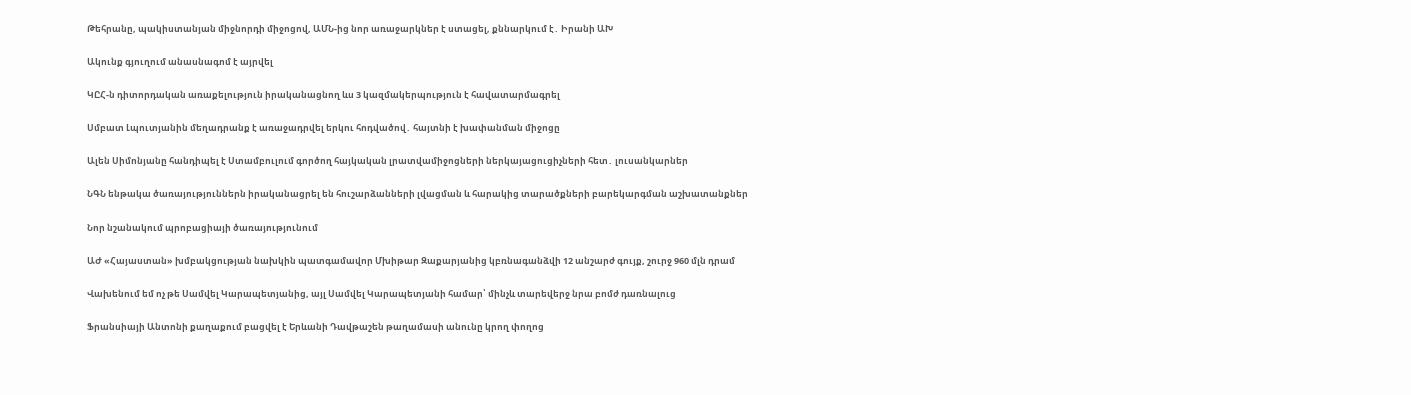Թեհրանը, պակիստանյան միջնորդի միջոցով, ԱՄՆ-ից նոր առաջարկներ է ստացել, քննարկում է․ Իրանի ԱԽ

Ակունք գյուղում անասնագոմ է այրվել

ԿԸՀ-ն դիտորդական առաքելություն իրականացնող ևս 3 կազմակերպություն է հավատարմագրել

Սմբատ Լպուտյանին մեղադրանք է առաջադրվել երկու հոդվածով․ հայտնի է խափանման միջոցը

Ալեն Սիմոնյանը հանդիպել է Ստամբուլում գործող հայկական լրատվամիջոցների ներկայացուցիչների հետ․ լուսանկարներ

ՆԳՆ ենթակա ծառայություններն իրականացրել են հուշարձանների լվացման և հարակից տարածքների բարեկարգման աշխատանքներ

Նոր նշանակում պրոբացիայի ծառայությունում

ԱԺ «Հայաստան» խմբակցության նախկին պատգամավոր Մխիթար Զաքարյանից կբռնագանձվի 12 անշարժ գույք, շուրջ 960 մլն դրամ

Վախենում եմ ոչ թե Սամվել Կարապետյանից, այլ Սամվել Կարապետյանի համար՝ մինչև տարեվերջ նրա բոմժ դառնալուց

Ֆրանսիայի Անտոնի քաղաքում բացվել է Երևանի Դավթաշեն թաղամասի անունը կրող փողոց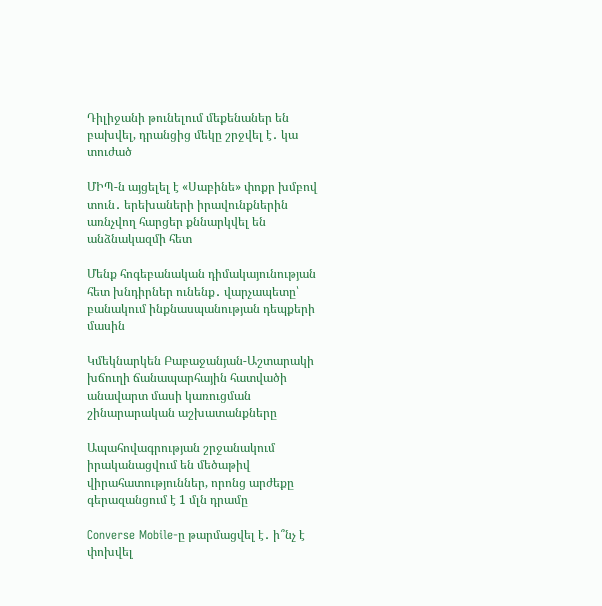Դիլիջանի թունելում մեքենաներ են բախվել, դրանցից մեկը շրջվել է․ կա տուժած

ՄԻՊ-ն այցելել է «Սաբինե» փոքր խմբով տուն․ երեխաների իրավունքներին առնչվող հարցեր քննարկվել են անձնակազմի հետ

Մենք հոգեբանական դիմակայունության հետ խնդիրներ ունենք․ վարչապետը՝ բանակում ինքնասպանության դեպքերի մասին

Կմեկնարկեն Բաբաջանյան-Աշտարակի խճուղի ճանապարհային հատվածի անավարտ մասի կառուցման շինարարական աշխատանքները

Ապահովագրության շրջանակում իրականացվում են մեծաթիվ վիրահատություններ, որոնց արժեքը գերազանցում է 1 մլն դրամը

Converse Mobile-ը թարմացվել է․ ի՞նչ է փոխվել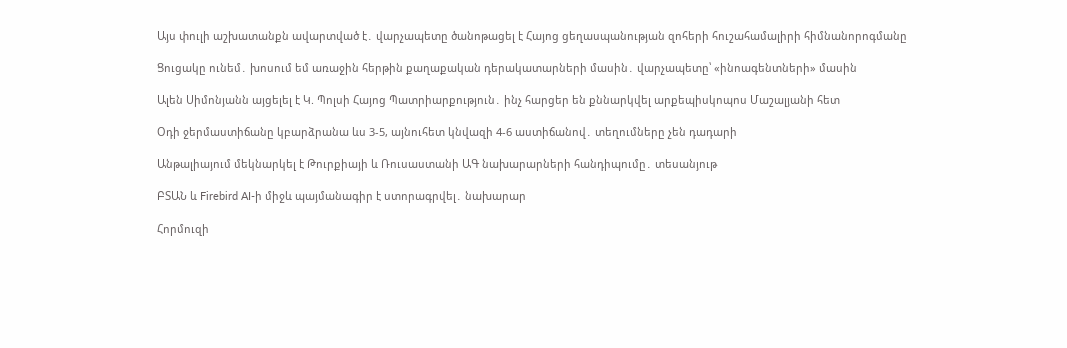Այս փուլի աշխատանքն ավարտված է․ վարչապետը ծանոթացել է Հայոց ցեղասպանության զոհերի հուշահամալիրի հիմնանորոգմանը

Ցուցակը ունեմ․ խոսում եմ առաջին հերթին քաղաքական դերակատարների մասին․ վարչապետը՝ «ինոագենտների» մասին

Ալեն Սիմոնյանն այցելել է Կ. Պոլսի Հայոց Պատրիարքություն․ ինչ հարցեր են քննարկվել արքեպիսկոպոս Մաշալյանի հետ

Օդի ջերմաստիճանը կբարձրանա ևս 3-5, այնուհետ կնվազի 4-6 աստիճանով․ տեղումները չեն դադարի

Անթալիայում մեկնարկել է Թուրքիայի և Ռուսաստանի ԱԳ նախարարների հանդիպումը․ տեսանյութ

ԲՏԱՆ և Firebird AI-ի միջև պայմանագիր է ստորագրվել․ նախարար

Հորմուզի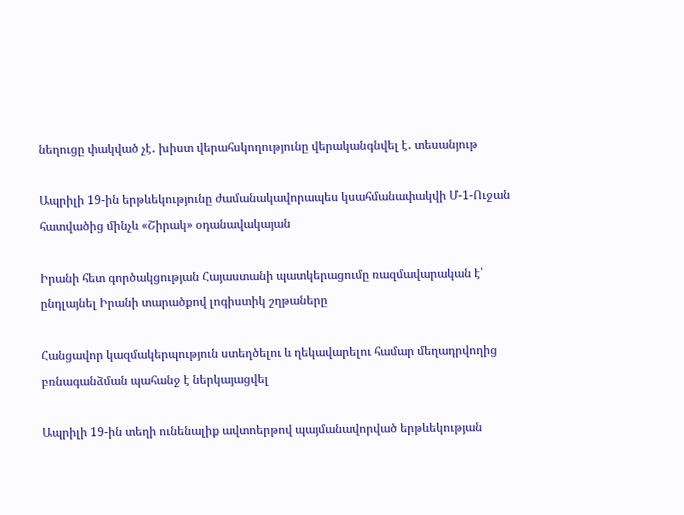նեղուցը փակված չէ․ խիստ վերահսկողությունը վերականգնվել է․ տեսանյութ

Ապրիլի 19-ին երթևեկությունը ժամանակավորապես կսահմանափակվի Մ-1-Ուջան հատվածից մինչև «Շիրակ» օդանավակայան

Իրանի հետ գործակցության Հայաստանի պատկերացումը ռազմավարական է՝ ընդլայնել Իրանի տարածքով լոգիստիկ շղթաները

Հանցավոր կազմակերպություն ստեղծելու և ղեկավարելու համար մեղադրվողից բռնագանձման պահանջ է ներկայացվել

Ապրիլի 19-ին տեղի ունենալիք ավտոերթով պայմանավորված երթևեկության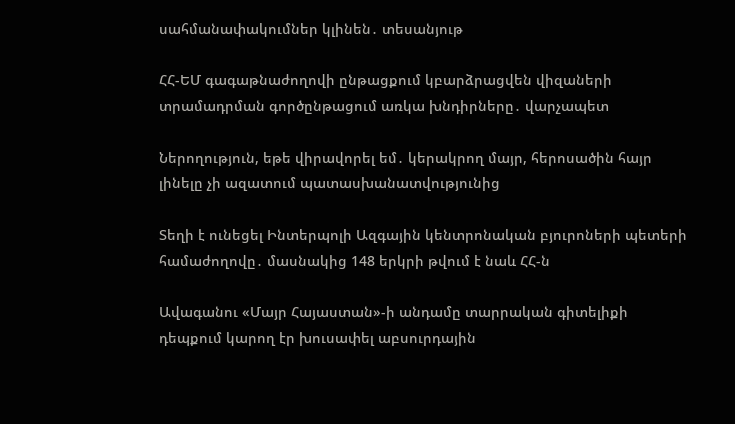սահմանափակումներ կլինեն․ տեսանյութ

ՀՀ-ԵՄ գագաթնաժողովի ընթացքում կբարձրացվեն վիզաների տրամադրման գործընթացում առկա խնդիրները․ վարչապետ

Ներողություն, եթե վիրավորել եմ․ կերակրող մայր, հերոսածին հայր լինելը չի ազատում պատասխանատվությունից

Տեղի է ունեցել Ինտերպոլի Ազգային կենտրոնական բյուրոների պետերի համաժողովը․ մասնակից 148 երկրի թվում է նաև ՀՀ-ն

Ավագանու «Մայր Հայաստան»-ի անդամը տարրական գիտելիքի դեպքում կարող էր խուսափել աբսուրդային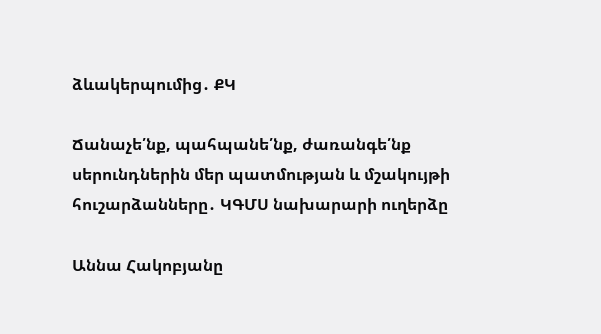ձևակերպումից․ ՔԿ

Ճանաչե՛նք, պահպանե՛նք, ժառանգե՛նք սերունդներին մեր պատմության և մշակույթի հուշարձանները․ ԿԳՄՍ նախարարի ուղերձը

Աննա Հակոբյանը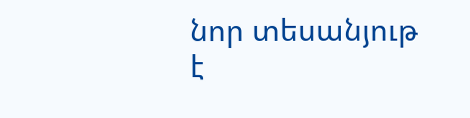նոր տեսանյութ է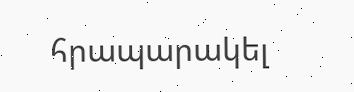հրապարակել